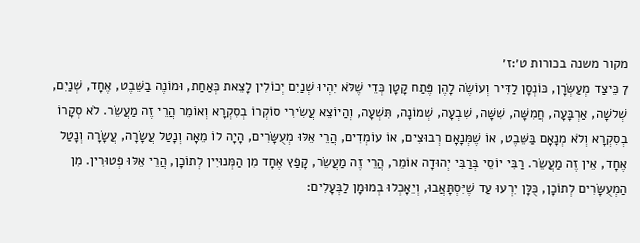מקור משנה בכורות ט׳:ז׳
7 כֵּיצַד מְעַשְּׂרָן, כּוֹנְסָן לַדִּיר וְעוֹשֶׂה לָהֶן פֶּתַח קָטָן כְּדֵי שֶׁלֹּא יִהְיוּ שְׁנַיִם יְכוֹלִין לָצֵאת כְּאַחַת, וּמוֹנֶה בַשֵּׁבֶט, אֶחָד, שְׁנַיִם, שְׁלשָׁה, אַרְבָּעָה, חֲמִשָּׁה, שִׁשָּׁה, שִׁבְעָה, שְׁמוֹנָה, תִּשְׁעָה, וְהַיוֹצֵא עֲשִׂירִי סוֹקְרוֹ בְסִקְרָא וְאוֹמֵר הֲרֵי זֶה מַעֲשֵׂר. לֹא סְקָרוֹ בְסִקְרָא וְלֹא מְנָאָם בַּשֵּׁבֶט, אוֹ שֶׁמְּנָאָם רְבוּצִים, אוֹ עוֹמְדִים, הֲרֵי אֵלּוּ מְעֻשָּׂרִים, הָיָה לוֹ מֵאָה וְנָטַל עֲשָׂרָה, עֲשָׂרָה וְנָטַל אֶחָד, אֵין זֶה מַעֲשֵׂר. רַבִּי יוֹסֵי בְּרַבִּי יְהוּדָה אוֹמֵר, הֲרֵי זֶה מַעֲשֵׂר, קָפַץ אֶחָד מִן הַמְּנוּיִין לְתוֹכָן, הֲרֵי אֵלּוּ פְטוּרִין. מִן הַמְעֻשָּׂרִים לְתוֹכָן, כֻּלָּן יִרְעוּ עַד שֶׁיִּסְתָּאֲבוּ, וְיֵאָכְלוּ בְמוּמָן לַבְּעָלִים: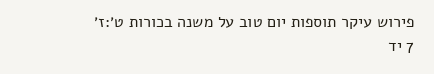פירוש עיקר תוספות יום טוב על משנה בכורות ט׳:ז׳
7 יד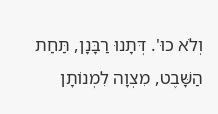וְלֹא כוּ'. דְּתָנוּ רַבָּנָן, תַּחַת הַשָּׁבֶט, מִצְוָה לִמְנוֹתָן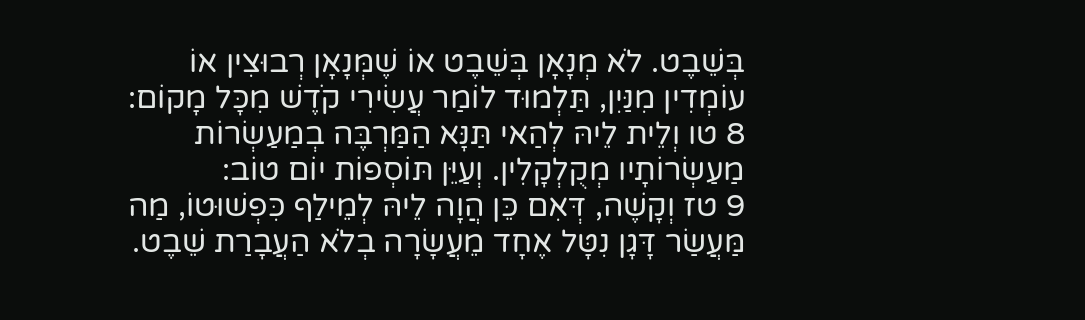בְּשֵׁבֶט. לֹא מְנָאָן בְּשֵׁבֶט אוֹ שֶׁמְּנָאָן רְבוּצִין אוֹ עוֹמְדִין מִנַּיִן, תַּלְמוּד לוֹמַר עֲשִׂירִי קֹדֶשׁ מִכָּל מָקוֹם:
8 טו וְלֵית לֵיהּ לְהַאי תַּנָּא הַמַּרְבֶּה בְמַעַשְׂרוֹת מַעַשְׂרוֹתָיו מְקֻלְקָלִין. וְעַיֵּן תּוֹסְפוֹת יוֹם טוֹב:
9 טז וְקָשֶׁה, דְּאִם כֵּן הֲוָה לֵיהּ לְמֵילַף כִּפְשׁוּטוֹ, מַה מַּעֲשַׂר דָּגָן נִטָּל אֶחָד מֵעֲשָׂרָה בְלֹא הַעֲבָרַת שֵׁבֶט.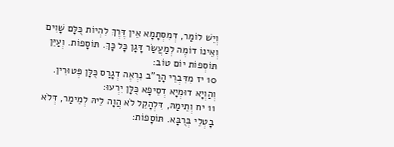וְיֵשׁ לוֹמַר, דְּמִסְּתָמָא אֵין דֶּרֶךְ לִהְיוֹת כֻּלָּם שָׁוִים וְאֵינוֹ דוֹמֶה לְמַעֲשַׂר דָּגָן כָּל כָּךְ. תּוֹסָפוֹת. וְעַיֵּן תּוֹסְפוֹת יוֹם טוֹב:
10 יז מִדִּבְרֵי הָרַ"ב נִרְאֶה דְגָרַס כֻּלָּן פְּטוּרִין. וְהַוְיָא דוּמְיָא דְסֵיפָא כֻּלָּן יִרְעוּ:
11 יח וְתֵימַהּ, דִּלְהָקֵל לֹא הֲוָה לֵיהּ לְמֵימַר, דְּלֹא בָטְלֵי בְּרֻבָּא. תּוֹסָפוֹת: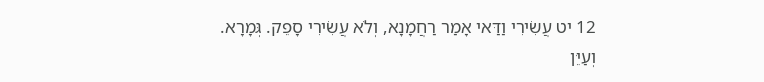12 יט עֲשִׂירִי וַדַּאי אָמַר רַחֲמָנָא, וְלֹא עֲשִׂירִי סָפֵק. גְּמָרָא. וְעַיֵּן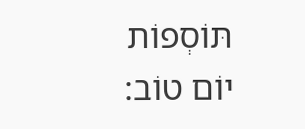תּוֹסְפוֹת יוֹם טוֹב: